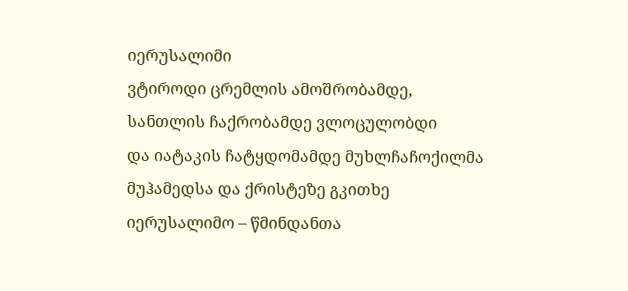იერუსალიმი
ვტიროდი ცრემლის ამოშრობამდე,
სანთლის ჩაქრობამდე ვლოცულობდი
და იატაკის ჩატყდომამდე მუხლჩაჩოქილმა
მუჰამედსა და ქრისტეზე გკითხე
იერუსალიმო – წმინდანთა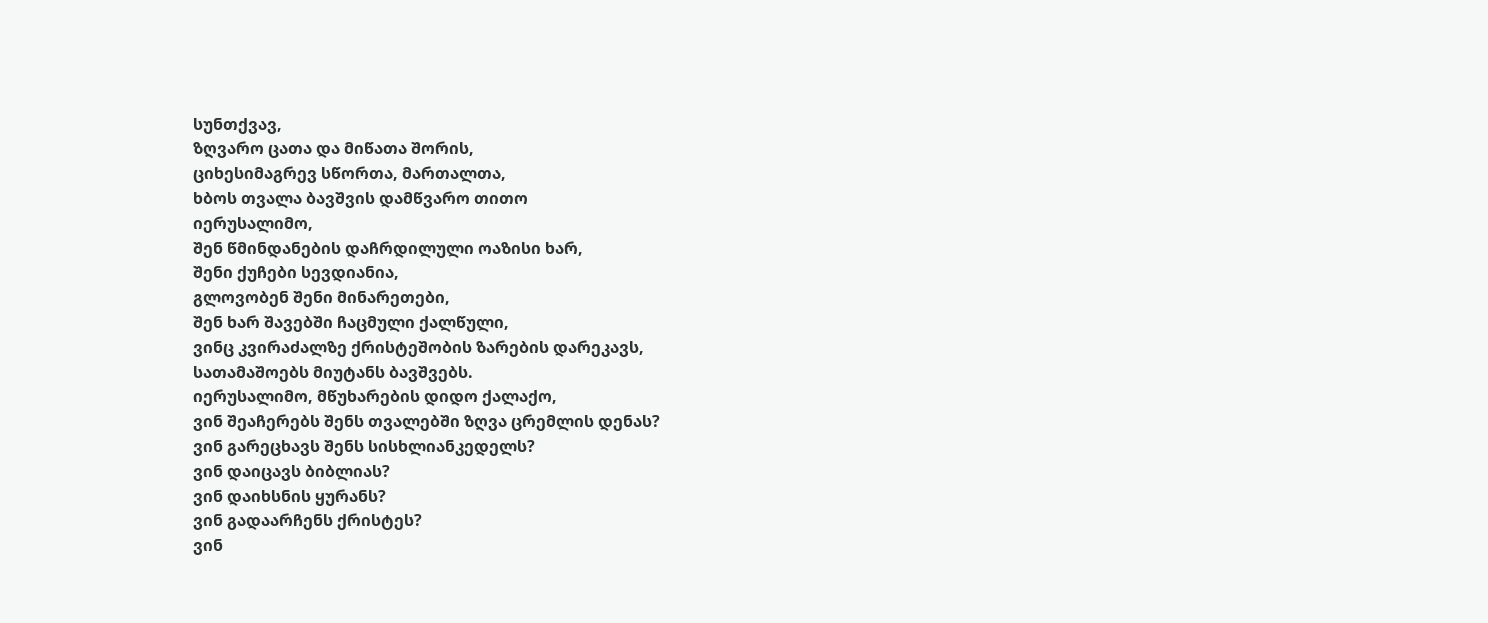სუნთქვავ,
ზღვარო ცათა და მიწათა შორის,
ციხესიმაგრევ სწორთა, მართალთა,
ხბოს თვალა ბავშვის დამწვარო თითო
იერუსალიმო,
შენ წმინდანების დაჩრდილული ოაზისი ხარ,
შენი ქუჩები სევდიანია,
გლოვობენ შენი მინარეთები,
შენ ხარ შავებში ჩაცმული ქალწული,
ვინც კვირაძალზე ქრისტეშობის ზარების დარეკავს,
სათამაშოებს მიუტანს ბავშვებს.
იერუსალიმო, მწუხარების დიდო ქალაქო,
ვინ შეაჩერებს შენს თვალებში ზღვა ცრემლის დენას?
ვინ გარეცხავს შენს სისხლიანკედელს?
ვინ დაიცავს ბიბლიას?
ვინ დაიხსნის ყურანს?
ვინ გადაარჩენს ქრისტეს?
ვინ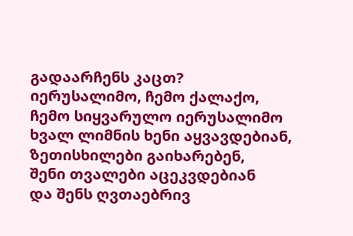გადაარჩენს კაცთ?
იერუსალიმო, ჩემო ქალაქო,
ჩემო სიყვარულო იერუსალიმო
ხვალ ლიმნის ხენი აყვავდებიან,
ზეთისხილები გაიხარებენ,
შენი თვალები აცეკვდებიან
და შენს ღვთაებრივ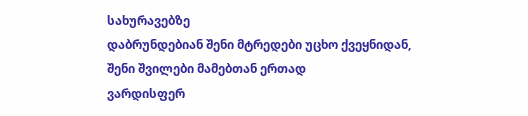სახურავებზე
დაბრუნდებიან შენი მტრედები უცხო ქვეყნიდან,
შენი შვილები მამებთან ერთად
ვარდისფერ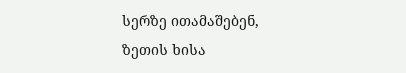სერზე ითამაშებენ,
ზეთის ხისა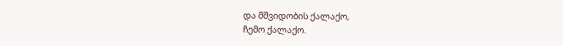და მშვიდობის ქალაქო,
ჩემო ქალაქო.